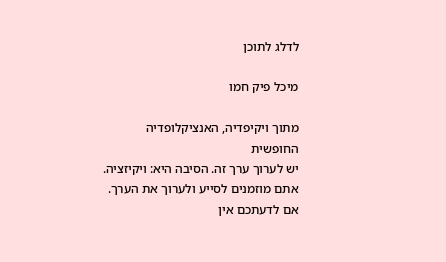לדלג לתוכן

מיכל פיק חמו

מתוך ויקיפדיה, האנציקלופדיה החופשית
יש לערוך ערך זה. הסיבה היא: ויקיזציה.
אתם מוזמנים לסייע ולערוך את הערך. אם לדעתכם אין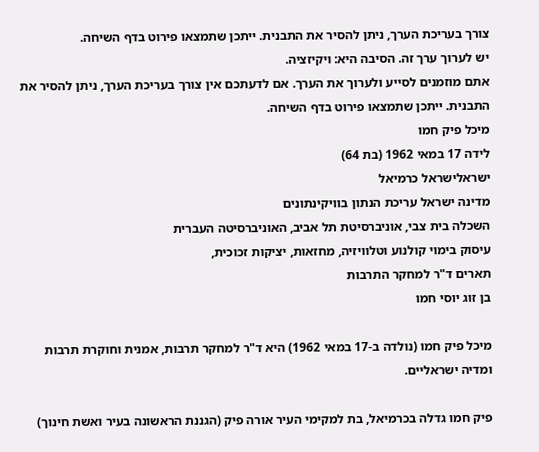צורך בעריכת הערך, ניתן להסיר את התבנית. ייתכן שתמצאו פירוט בדף השיחה.
יש לערוך ערך זה. הסיבה היא: ויקיזציה.
אתם מוזמנים לסייע ולערוך את הערך. אם לדעתכם אין צורך בעריכת הערך, ניתן להסיר את התבנית. ייתכן שתמצאו פירוט בדף השיחה.
מיכל פיק חמו
לידה 17 במאי 1962 (בת 64)
ישראלישראל כרמיאל
מדינה ישראל עריכת הנתון בוויקינתונים
השכלה בית צבי, אוניברסיטת תל אביב, האוניברסיטה העברית
עיסוק בימוי קולנוע וטלוויזיה, מחזאות, יציקות זכוכית,
תארים ד"ר למחקר התרבות
בן זוג יוסי חמו

מיכל פיק חמו (נולדה ב-17 במאי 1962) היא ד"ר למחקר תרבות, אמנית וחוקרת תרבות ומדיה ישראליים.

פיק חמו גדלה בכרמיאל, בת למקימי העיר אורה פיק (הגננת הראשונה בעיר ואשת חינוך)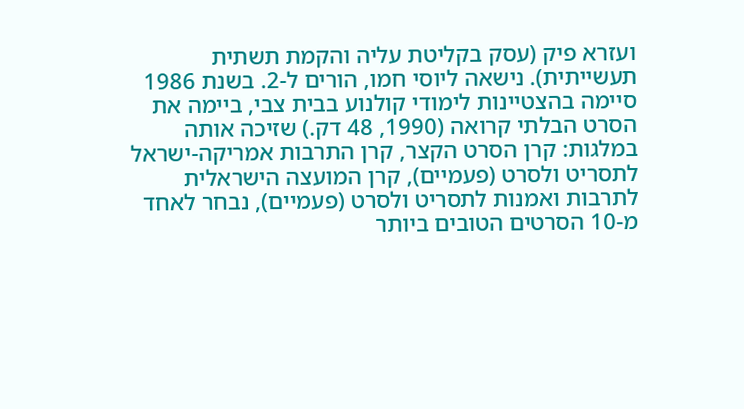ועזרא פיק (עסק בקליטת עליה והקמת תשתית תעשייתית). נישאה ליוסי חמו, הורים ל-2. בשנת 1986 סיימה בהצטיינות לימודי קולנוע בבית צבי, ביימה את הסרט הבלתי קרואה (1990, 48 דק.) שזיכה אותה במלגות: קרן הסרט הקצר, קרן התרבות אמריקה-ישראל לתסריט ולסרט (פעמיים), קרן המועצה הישראלית לתרבות ואמנות לתסריט ולסרט (פעמיים), נבחר לאחד מ-10 הסרטים הטובים ביותר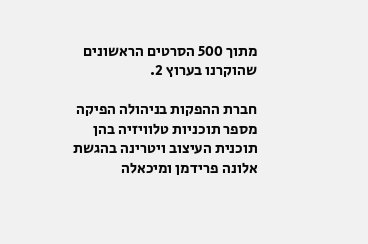מתוך 500 הסרטים הראשונים שהוקרנו בערוץ 2.

חברת ההפקות בניהולה הפיקה מספר תוכניות טלוויזיה בהן תוכנית העיצוב ויטרינה בהגשת אלונה פרידמן ומיכאלה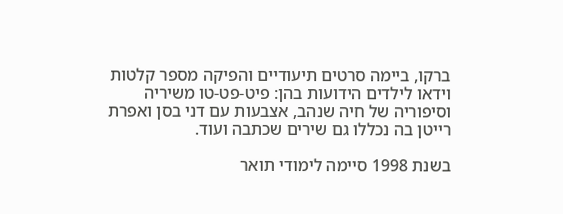ברקו, ביימה סרטים תיעודיים והפיקה מספר קלטות וידאו לילדים הידועות בהן: פיט-פט-טו משיריה וסיפוריה של חיה שנהב, אצבעות עם דני בסן ואפרת רייטן בה נכללו גם שירים שכתבה ועוד.

בשנת 1998 סיימה לימודי תואר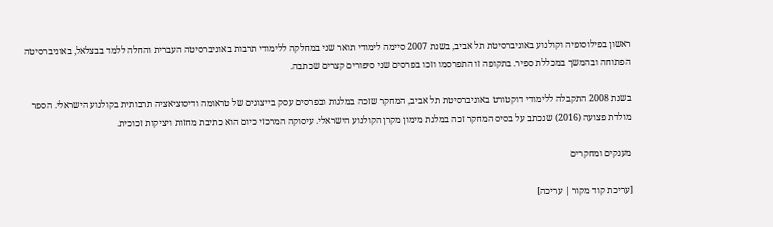ראשון בפילוסופיה וקולנוע באוניברסיטת תל אביב, בשנת 2007 סיימה לימודי תואר שני במחלקה ללימודי תרבות באוניברסיטה העברית והחלה ללמד בבצלאל, באוניברסיטה הפתוחה ובהמשך במכללת ספיר. בתקופה זו התפרסמו וזכו בפרסים שני סיפורים קצרים שכתבה.

בשנת 2008 התקבלה ללימודי דוקטורט באוניברסיטת תל אביב, המחקר שזכה במלגות ובפרסים עסק בייצוגים של טראומה ודיסוציאציה תרבותית בקולנוע הישראלי. הספר מולדת פצועה (2016) שנכתב על בסיס המחקר זכה במלגת מימון מקרן הקולנוע הישראלי. עיסוקה המרכזי כיום הוא כתיבת מחזות ויציקות זכוכית.

מענקים ומחקרים

[עריכת קוד מקור | עריכה]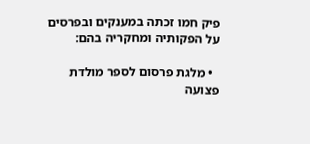פיק חמו זכתה במענקים ובפרסים על הפקותיה ומחקריה בהם:

  • מלגת פרסום לספר מולדת פצועה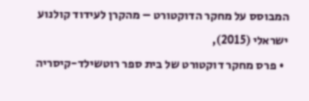המבוסס על מחקר הדוקטורט – מהקרן לעידוד קולנוע ישראלי (2015),
  • פרס מחקר דוקטורט של בית ספר רוטשילד-קיסריה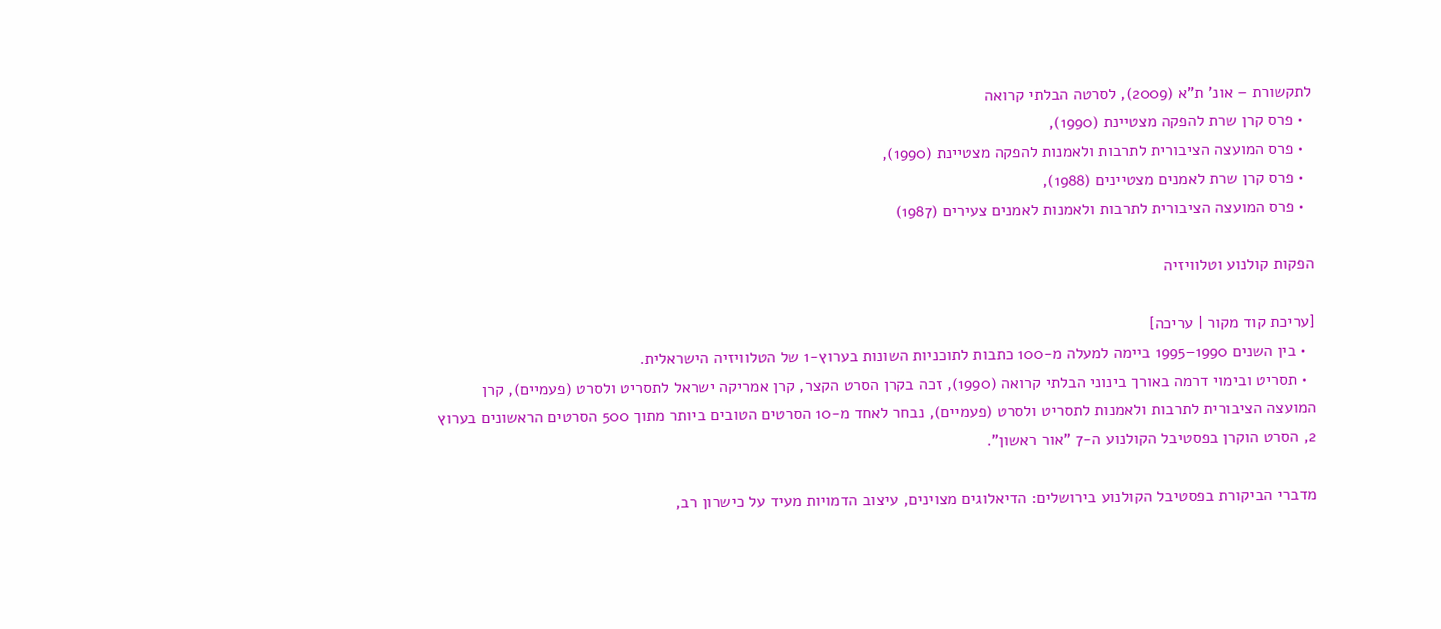לתקשורת – אונ' ת"א (2009), לסרטה הבלתי קרואה
  • פרס קרן שרת להפקה מצטיינת (1990),
  • פרס המועצה הציבורית לתרבות ולאמנות להפקה מצטיינת (1990),
  • פרס קרן שרת לאמנים מצטיינים (1988),
  • פרס המועצה הציבורית לתרבות ולאמנות לאמנים צעירים (1987)

הפקות קולנוע וטלוויזיה

[עריכת קוד מקור | עריכה]
  • בין השנים 1990–1995 ביימה למעלה מ-100 כתבות לתוכניות השונות בערוץ-1 של הטלוויזיה הישראלית.
  • תסריט ובימוי דרמה באורך בינוני הבלתי קרואה (1990), זכה בקרן הסרט הקצר, קרן אמריקה ישראל לתסריט ולסרט (פעמיים), קרן המועצה הציבורית לתרבות ולאמנות לתסריט ולסרט (פעמיים), נבחר לאחד מ-10 הסרטים הטובים ביותר מתוך 500 הסרטים הראשונים בערוץ 2, הסרט הוקרן בפסטיבל הקולנוע ה-7 "אור ראשון".

מדברי הביקורת בפסטיבל הקולנוע בירושלים: הדיאלוגים מצוינים, עיצוב הדמויות מעיד על כישרון רב,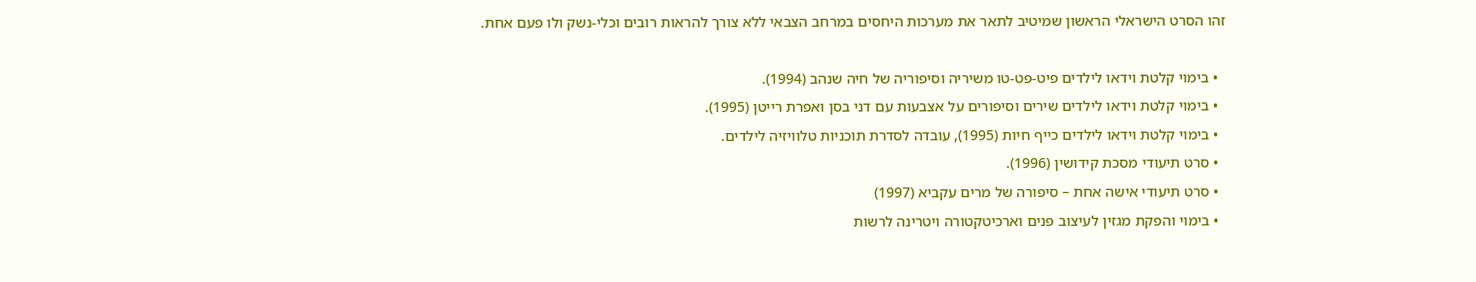זהו הסרט הישראלי הראשון שמיטיב לתאר את מערכות היחסים במרחב הצבאי ללא צורך להראות רובים וכלי-נשק ולו פעם אחת.

  • בימוי קלטת וידאו לילדים פיט-פט-טו משיריה וסיפוריה של חיה שנהב (1994).
  • בימוי קלטת וידאו לילדים שירים וסיפורים על אצבעות עם דני בסן ואפרת רייטן (1995).
  • בימוי קלטת וידאו לילדים כייף חיות (1995), עובדה לסדרת תוכניות טלוויזיה לילדים.
  • סרט תיעודי מסכת קידושין (1996).
  • סרט תיעודי אישה אחת – סיפורה של מרים עקביא (1997)
  • בימוי והפקת מגזין לעיצוב פנים וארכיטקטורה ויטרינה לרשות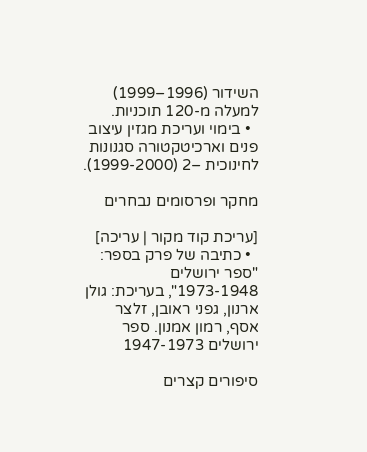השידור (1996–1999) למעלה מ-120 תוכניות.
  • בימוי ועריכת מגזין עיצוב פנים וארכיטקטורה סגנונות לחינוכית –2 (1999-2000).

מחקר ופרסומים נבחרים

[עריכת קוד מקור | עריכה]
  • כתיבה של פרק בספר: "ספר ירושלים 1973-1948", בעריכת: גולן ארנון, גפני ראובן, זלצר אסף, רמון אמנון. ספר ירושלים 1947-1973

סיפורים קצרים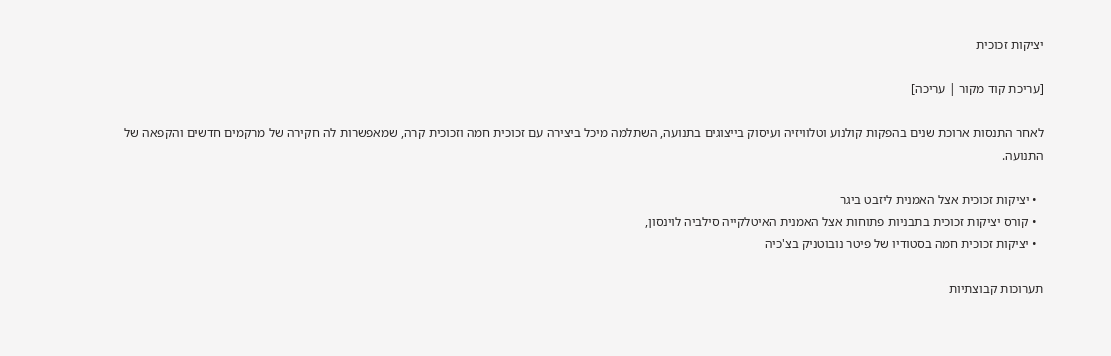יציקות זכוכית

[עריכת קוד מקור | עריכה]

לאחר התנסות ארוכת שנים בהפקות קולנוע וטלוויזיה ועיסוק בייצוגים בתנועה, השתלמה מיכל ביצירה עם זכוכית חמה וזכוכית קרה, שמאפשרות לה חקירה של מרקמים חדשים והקפאה של התנועה.

  • יציקות זכוכית אצל האמנית ליזבט ביגר
  • קורס יציקות זכוכית בתבניות פתוחות אצל האמנית האיטלקייה סילביה לוינסון,
  • יציקות זכוכית חמה בסטודיו של פיטר נובוטניק בצ'כיה

תערוכות קבוצתיות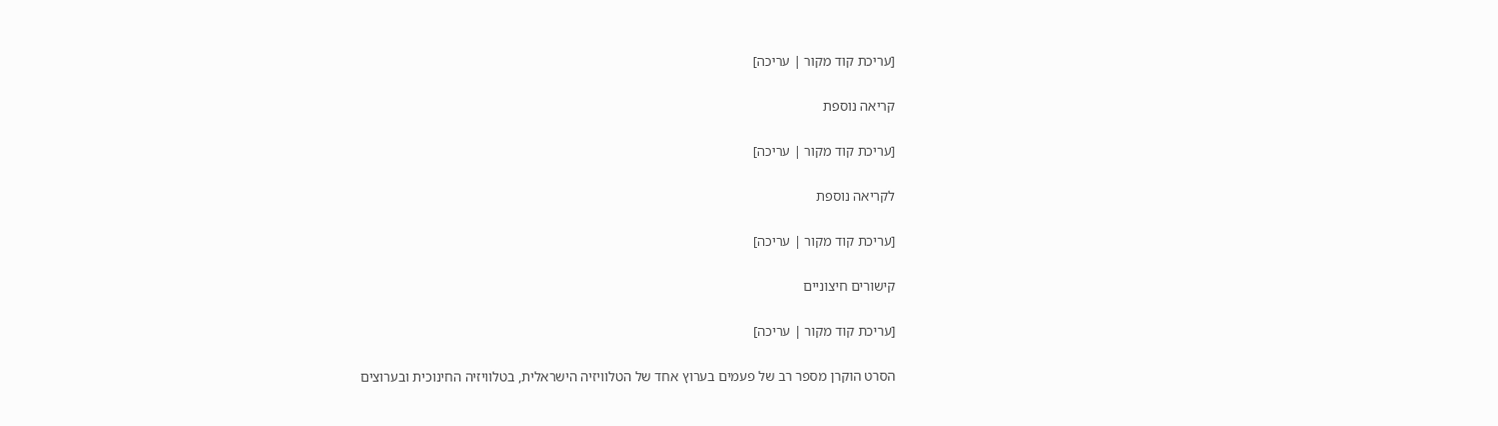[עריכת קוד מקור | עריכה]

קריאה נוספת

[עריכת קוד מקור | עריכה]

לקריאה נוספת

[עריכת קוד מקור | עריכה]

קישורים חיצוניים

[עריכת קוד מקור | עריכה]

הסרט הוקרן מספר רב של פעמים בערוץ אחד של הטלוויזיה הישראלית, בטלוויזיה החינוכית ובערוצים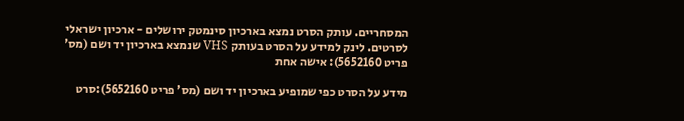המסחריים. עותק הסרט נמצא בארכיון סינמטק ירושלים - ארכיון ישראלי לסרטים. לינק למידע על הסרט בעותק VHS שנמצא בארכיון יד ושם (מס' פריט 5652160): אישה אחת

מידע על הסרט כפי שמופיע בארכיון יד ושם (מס' פריט 5652160):סרט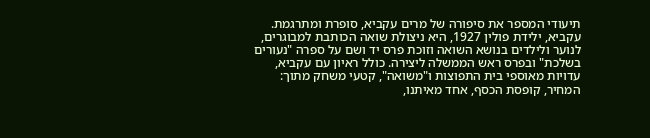תיעודי המספר את סיפורה של מרים עקביא, סופרת ומתרגמת. עקביא, ילידת פולין 1927, היא ניצולת שואה הכותבת למבוגרים, לנוער ולילדים בנושא השואה וזוכת פרס יד ושם על ספרה "נעורים בשלכת" ובפרס ראש הממשלה ליצירה. כולל ראיון עם עקביא, עדויות מאוספי בית התפוצות ו"משואה", קטעי משחק מתוך: המחיר, קופסת הכסף, אחד מאיתנו,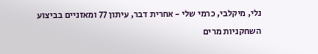נלי, מיקלבי, כרמי שלי - אחרית דבר, עיתון 77 ומאזניים בביצוע השחקניות מרים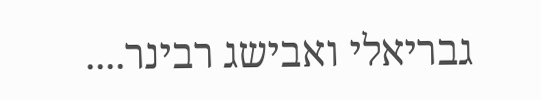גבריאלי ואבישג רבינר....